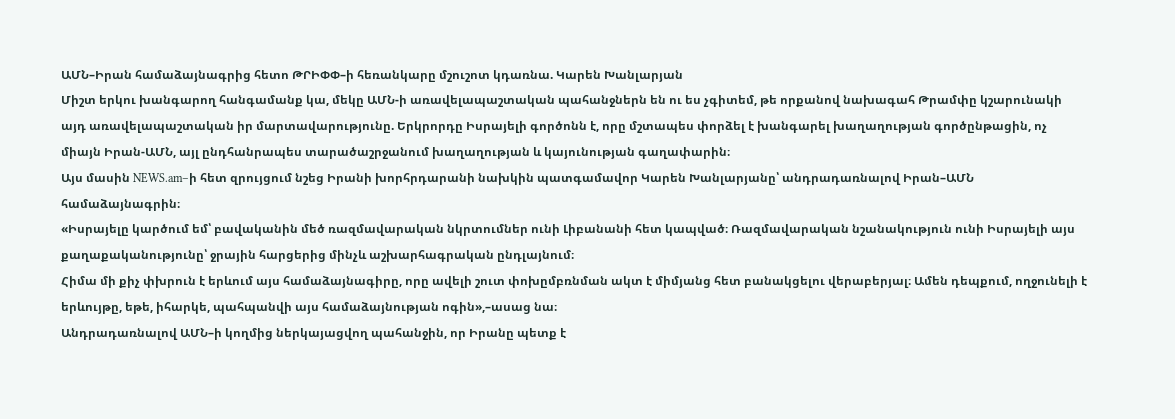ԱՄՆ–Իրան համաձայնագրից հետո ԹՐԻՓՓ–ի հեռանկարը մշուշոտ կդառնա. Կարեն Խանլարյան
Միշտ երկու խանգարող հանգամանք կա, մեկը ԱՄՆ-ի առավելապաշտական պահանջներն են ու ես չգիտեմ, թե որքանով նախագահ Թրամփը կշարունակի այդ առավելապաշտական իր մարտավարությունը. Երկրորդը Իսրայելի գործոնն է, որը մշտապես փորձել է խանգարել խաղաղության գործընթացին, ոչ միայն Իրան-ԱՄՆ, այլ ընդհանրապես տարածաշրջանում խաղաղության և կայունության գաղափարին։
Այս մասին NEWS.am–ի հետ զրույցում նշեց Իրանի խորհրդարանի նախկին պատգամավոր Կարեն Խանլարյանը՝ անդրադառնալով Իրան–ԱՄՆ համաձայնագրին։
«Իսրայելը կարծում եմ՝ բավականին մեծ ռազմավարական նկրտումներ ունի Լիբանանի հետ կապված։ Ռազմավարական նշանակություն ունի Իսրայելի այս քաղաքականությունը՝ ջրային հարցերից մինչև աշխարհագրական ընդլայնում։
Հիմա մի քիչ փխրուն է երևում այս համաձայնագիրը, որը ավելի շուտ փոխըմբռնման ակտ է միմյանց հետ բանակցելու վերաբերյալ։ Ամեն դեպքում, ողջունելի է երևույթը, եթե, իհարկե, պահպանվի այս համաձայնության ոգին»,–ասաց նա։
Անդրադառնալով ԱՄՆ–ի կողմից ներկայացվող պահանջին, որ Իրանը պետք է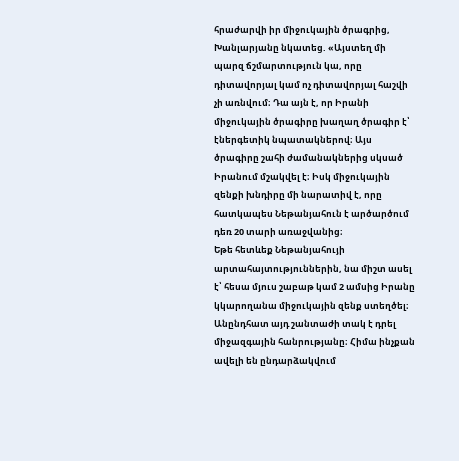հրաժարվի իր միջուկային ծրագրից, Խանլարյանը նկատեց. «Այստեղ մի պարզ ճշմարտություն կա, որը դիտավորյալ կամ ոչ դիտավորյալ հաշվի չի առնվում։ Դա այն է, որ Իրանի միջուկային ծրագիրը խաղաղ ծրագիր է՝ էներգետիկ նպատակներով։ Այս ծրագիրը շահի ժամանակներից սկսած Իրանում մշակվել է։ Իսկ միջուկային զենքի խնդիրը մի նարատիվ է, որը հատկապես Նեթանյահուն է արծարծում դեռ 20 տարի առաջվանից։
Եթե հետևեք Նեթանյահույի արտահայտություններին, նա միշտ ասել է՝ հեսա մյուս շաբաթ կամ 2 ամսից Իրանը կկարողանա միջուկային զենք ստեղծել։ Անընդհատ այդ շանտաժի տակ է դրել միջազգային հանրությանը։ Հիմա ինչքան ավելի են ընդարձակվում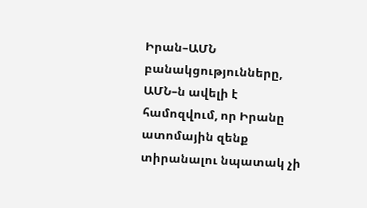Իրան–ԱՄՆ բանակցությունները, ԱՄՆ–ն ավելի է համոզվում, որ Իրանը ատոմային զենք տիրանալու նպատակ չի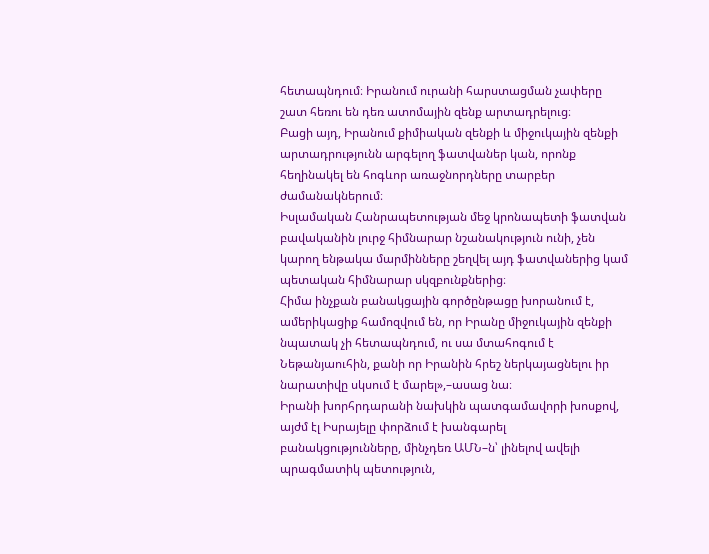հետապնդում։ Իրանում ուրանի հարստացման չափերը շատ հեռու են դեռ ատոմային զենք արտադրելուց։
Բացի այդ, Իրանում քիմիական զենքի և միջուկային զենքի արտադրությունն արգելող ֆատվաներ կան, որոնք հեղինակել են հոգևոր առաջնորդները տարբեր ժամանակներում։
Իսլամական Հանրապետության մեջ կրոնապետի ֆատվան բավականին լուրջ հիմնարար նշանակություն ունի, չեն կարող ենթակա մարմինները շեղվել այդ ֆատվաներից կամ պետական հիմնարար սկզբունքներից։
Հիմա ինչքան բանակցային գործընթացը խորանում է, ամերիկացիք համոզվում են, որ Իրանը միջուկային զենքի նպատակ չի հետապնդում, ու սա մտահոգում է Նեթանյաուհին, քանի որ Իրանին հրեշ ներկայացնելու իր նարատիվը սկսում է մարել»,–ասաց նա։
Իրանի խորհրդարանի նախկին պատգամավորի խոսքով, այժմ էլ Իսրայելը փորձում է խանգարել բանակցությունները, մինչդեռ ԱՄՆ–ն՝ լինելով ավելի պրագմատիկ պետություն,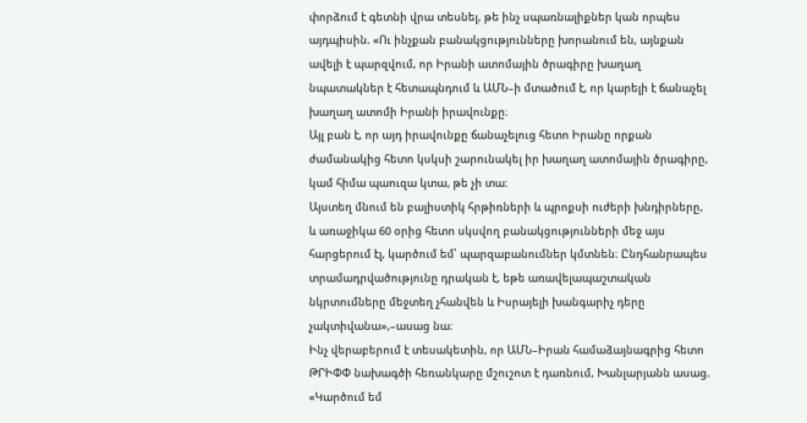փորձում է գետնի վրա տեսնել, թե ինչ սպառնալիքներ կան որպես այդպիսին. «Ու ինչքան բանակցությունները խորանում են, այնքան ավելի է պարզվում, որ Իրանի ատոմային ծրագիրը խաղաղ նպատակներ է հետապնդում և ԱՄՆ–ի մտածում է, որ կարելի է ճանաչել խաղաղ ատոմի Իրանի իրավունքը։
Այլ բան է, որ այդ իրավունքը ճանաչելուց հետո Իրանը որքան ժամանակից հետո կսկսի շարունակել իր խաղաղ ատոմային ծրագիրը, կամ հիմա պաուզա կտա, թե չի տա։
Այստեղ մնում են բալիստիկ հրթիռների և պրոքսի ուժերի խնդիրները, և առաջիկա 60 օրից հետո սկսվող բանակցությունների մեջ այս հարցերում էլ, կարծում եմ՝ պարզաբանումներ կմտնեն։ Ընդհանրապես տրամադրվածությունը դրական է, եթե առավելապաշտական նկրտումները մեջտեղ չհանվեն և Իսրայելի խանգարիչ դերը չակտիվանա»,–ասաց նա։
Ինչ վերաբերում է տեսակետին, որ ԱՄՆ–Իրան համաձայնագրից հետո ԹՐԻՓՓ նախագծի հեռանկարը մշուշոտ է դառնում, Խանլարյանն ասաց. «Կարծում եմ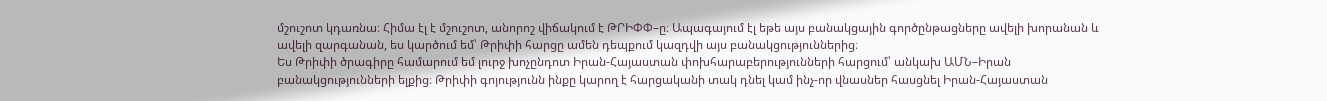մշուշոտ կդառնա։ Հիմա էլ է մշուշոտ, անորոշ վիճակում է ԹՐԻՓՓ–ը։ Ապագայում էլ եթե այս բանակցային գործընթացները ավելի խորանան և ավելի զարգանան, ես կարծում եմ՝ Թրիփի հարցը ամեն դեպքում կազդվի այս բանակցություններից։
Ես Թրիփի ծրագիրը համարում եմ լուրջ խոչընդոտ Իրան-Հայաստան փոխհարաբերությունների հարցում՝ անկախ ԱՄՆ–Իրան բանակցությունների ելքից։ Թրիփի գոյությունն ինքը կարող է հարցականի տակ դնել կամ ինչ-որ վնասներ հասցնել Իրան-Հայաստան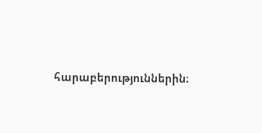հարաբերություններին։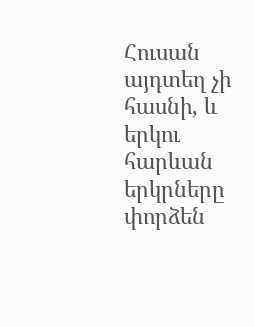Հուսան այդտեղ չի հասնի, և երկու հարևան երկրները փորձեն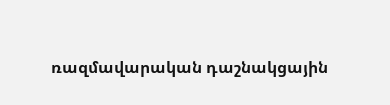ռազմավարական դաշնակցային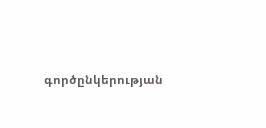գործընկերության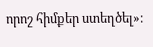որոշ հիմքեր ստեղծել»։